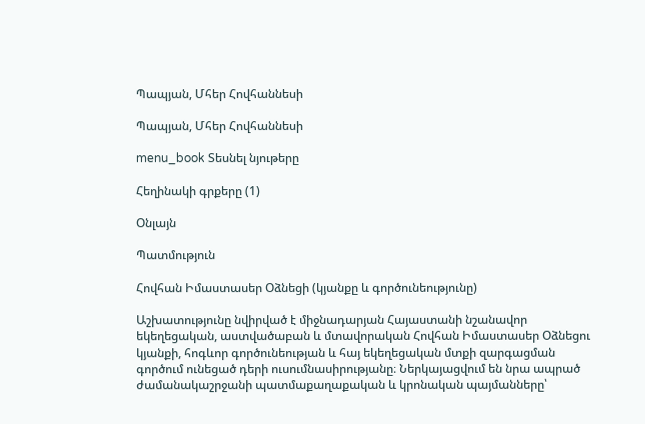Պապյան, Մհեր Հովհաննեսի

Պապյան, Մհեր Հովհաննեսի

menu_book Տեսնել նյութերը

Հեղինակի գրքերը (1)

Օնլայն

Պատմություն

Հովհան Իմաստասեր Օձնեցի (կյանքը և գործունեությունը)

Աշխատությունը նվիրված է միջնադարյան Հայաստանի նշանավոր եկեղեցական, աստվածաբան և մտավորական Հովհան Իմաստասեր Օձնեցու կյանքի, հոգևոր գործունեության և հայ եկեղեցական մտքի զարգացման գործում ունեցած դերի ուսումնասիրությանը։ Ներկայացվում են նրա ապրած ժամանակաշրջանի պատմաքաղաքական և կրոնական պայմանները՝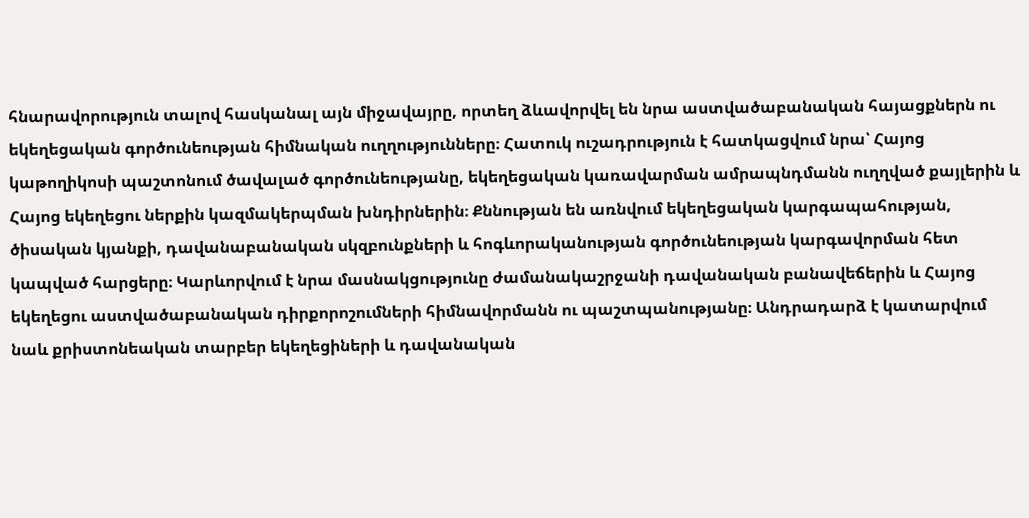հնարավորություն տալով հասկանալ այն միջավայրը, որտեղ ձևավորվել են նրա աստվածաբանական հայացքներն ու եկեղեցական գործունեության հիմնական ուղղությունները։ Հատուկ ուշադրություն է հատկացվում նրա՝ Հայոց կաթողիկոսի պաշտոնում ծավալած գործունեությանը, եկեղեցական կառավարման ամրապնդմանն ուղղված քայլերին և Հայոց եկեղեցու ներքին կազմակերպման խնդիրներին։ Քննության են առնվում եկեղեցական կարգապահության, ծիսական կյանքի, դավանաբանական սկզբունքների և հոգևորականության գործունեության կարգավորման հետ կապված հարցերը։ Կարևորվում է նրա մասնակցությունը ժամանակաշրջանի դավանական բանավեճերին և Հայոց եկեղեցու աստվածաբանական դիրքորոշումների հիմնավորմանն ու պաշտպանությանը։ Անդրադարձ է կատարվում նաև քրիստոնեական տարբեր եկեղեցիների և դավանական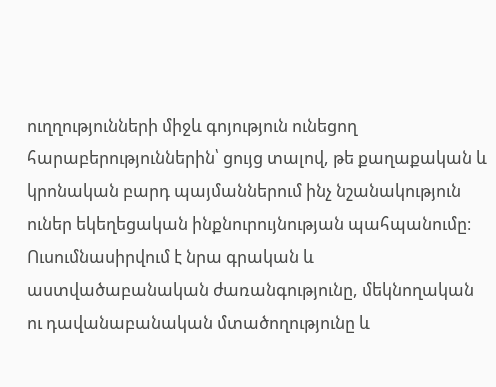ուղղությունների միջև գոյություն ունեցող հարաբերություններին՝ ցույց տալով, թե քաղաքական և կրոնական բարդ պայմաններում ինչ նշանակություն ուներ եկեղեցական ինքնուրույնության պահպանումը։ Ուսումնասիրվում է նրա գրական և աստվածաբանական ժառանգությունը, մեկնողական ու դավանաբանական մտածողությունը և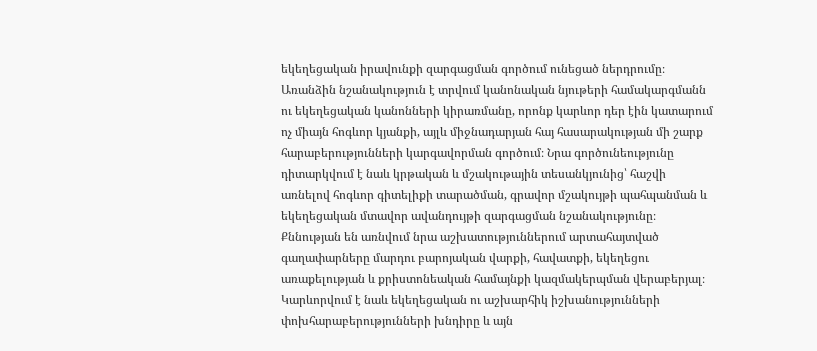եկեղեցական իրավունքի զարգացման գործում ունեցած ներդրումը։ Առանձին նշանակություն է տրվում կանոնական նյութերի համակարգմանն ու եկեղեցական կանոնների կիրառմանը, որոնք կարևոր դեր էին կատարում ոչ միայն հոգևոր կյանքի, այլև միջնադարյան հայ հասարակության մի շարք հարաբերությունների կարգավորման գործում։ Նրա գործունեությունը դիտարկվում է նաև կրթական և մշակութային տեսանկյունից՝ հաշվի առնելով հոգևոր գիտելիքի տարածման, գրավոր մշակույթի պահպանման և եկեղեցական մտավոր ավանդույթի զարգացման նշանակությունը։ Քննության են առնվում նրա աշխատություններում արտահայտված գաղափարները մարդու բարոյական վարքի, հավատքի, եկեղեցու առաքելության և քրիստոնեական համայնքի կազմակերպման վերաբերյալ։ Կարևորվում է նաև եկեղեցական ու աշխարհիկ իշխանությունների փոխհարաբերությունների խնդիրը և այն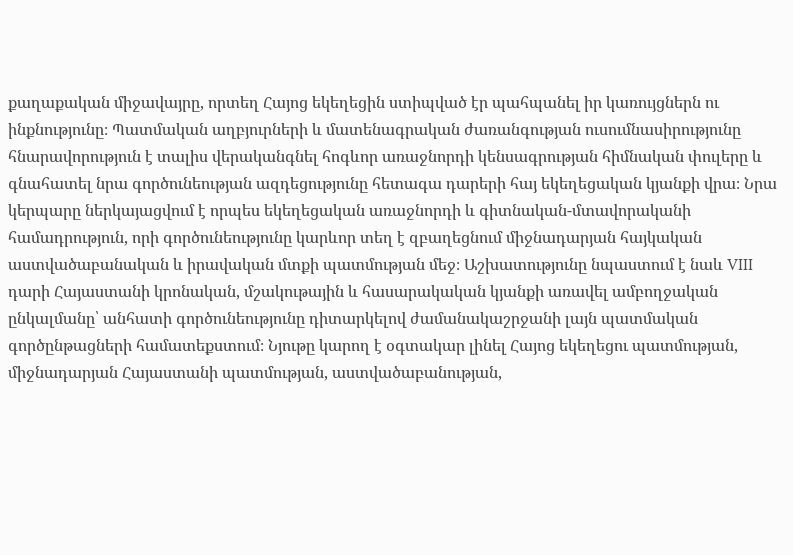քաղաքական միջավայրը, որտեղ Հայոց եկեղեցին ստիպված էր պահպանել իր կառույցներն ու ինքնությունը։ Պատմական աղբյուրների և մատենագրական ժառանգության ուսումնասիրությունը հնարավորություն է տալիս վերականգնել հոգևոր առաջնորդի կենսագրության հիմնական փուլերը և գնահատել նրա գործունեության ազդեցությունը հետագա դարերի հայ եկեղեցական կյանքի վրա։ Նրա կերպարը ներկայացվում է որպես եկեղեցական առաջնորդի և գիտնական-մտավորականի համադրություն, որի գործունեությունը կարևոր տեղ է զբաղեցնում միջնադարյան հայկական աստվածաբանական և իրավական մտքի պատմության մեջ։ Աշխատությունը նպաստում է նաև VIII դարի Հայաստանի կրոնական, մշակութային և հասարակական կյանքի առավել ամբողջական ընկալմանը՝ անհատի գործունեությունը դիտարկելով ժամանակաշրջանի լայն պատմական գործընթացների համատեքստում։ Նյութը կարող է օգտակար լինել Հայոց եկեղեցու պատմության, միջնադարյան Հայաստանի պատմության, աստվածաբանության,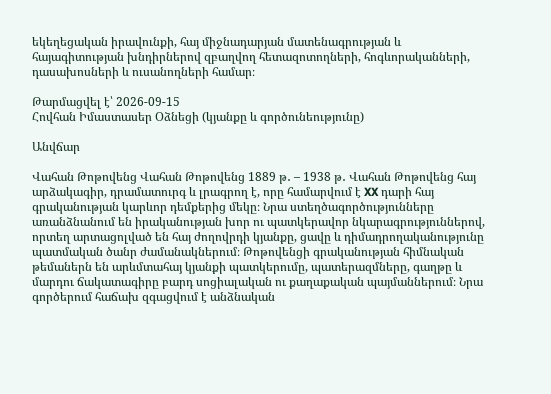եկեղեցական իրավունքի, հայ միջնադարյան մատենագրության և հայագիտության խնդիրներով զբաղվող հետազոտողների, հոգևորականների, դասախոսների և ուսանողների համար։

Թարմացվել է՝ 2026-09-15
Հովհան Իմաստասեր Օձնեցի (կյանքը և գործունեությունը)

Անվճար

Վահան Թոթովենց Վահան Թոթովենց 1889 թ․ – 1938 թ․ Վահան Թոթովենց հայ արձակագիր, դրամատուրգ և լրագրող է, որը համարվում է XX դարի հայ գրականության կարևոր դեմքերից մեկը։ Նրա ստեղծագործությունները առանձնանում են իրականության խոր ու պատկերավոր նկարագրություններով, որտեղ արտացոլված են հայ ժողովրդի կյանքը, ցավը և դիմադրողականությունը պատմական ծանր ժամանակներում։ Թոթովենցի գրականության հիմնական թեմաներն են արևմտահայ կյանքի պատկերումը, պատերազմները, գաղթը և մարդու ճակատագիրը բարդ սոցիալական ու քաղաքական պայմաններում։ Նրա գործերում հաճախ զգացվում է անձնական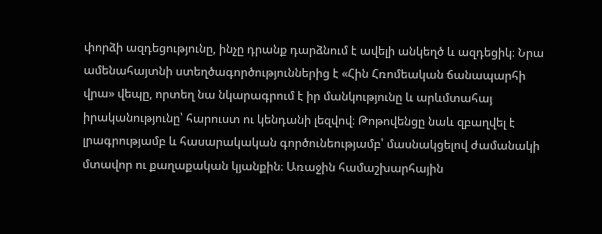փորձի ազդեցությունը, ինչը դրանք դարձնում է ավելի անկեղծ և ազդեցիկ։ Նրա ամենահայտնի ստեղծագործություններից է «Հին Հռոմեական ճանապարհի վրա» վեպը, որտեղ նա նկարագրում է իր մանկությունը և արևմտահայ իրականությունը՝ հարուստ ու կենդանի լեզվով։ Թոթովենցը նաև զբաղվել է լրագրությամբ և հասարակական գործունեությամբ՝ մասնակցելով ժամանակի մտավոր ու քաղաքական կյանքին։ Առաջին համաշխարհային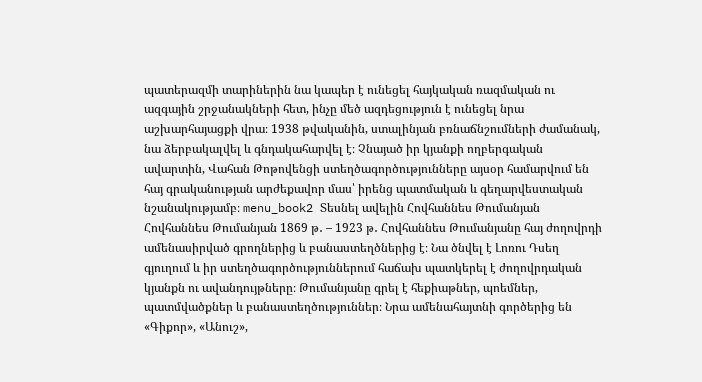պատերազմի տարիներին նա կապեր է ունեցել հայկական ռազմական ու ազգային շրջանակների հետ, ինչը մեծ ազդեցություն է ունեցել նրա աշխարհայացքի վրա։ 1938 թվականին, ստալինյան բռնաճնշումների ժամանակ, նա ձերբակալվել և գնդակահարվել է։ Չնայած իր կյանքի ողբերգական ավարտին, Վահան Թոթովենցի ստեղծագործությունները այսօր համարվում են հայ գրականության արժեքավոր մաս՝ իրենց պատմական և գեղարվեստական նշանակությամբ։ menu_book2 Տեսնել ավելին Հովհաննես Թումանյան Հովհաննես Թումանյան 1869 թ․ – 1923 թ․ Հովհաննես Թումանյանը հայ ժողովրդի ամենասիրված գրողներից և բանաստեղծներից է։ Նա ծնվել է Լոռու Դսեղ գյուղում և իր ստեղծագործություններում հաճախ պատկերել է ժողովրդական կյանքն ու ավանդույթները։ Թումանյանը գրել է հեքիաթներ, պոեմներ, պատմվածքներ և բանաստեղծություններ։ Նրա ամենահայտնի գործերից են «Գիքոր», «Անուշ»,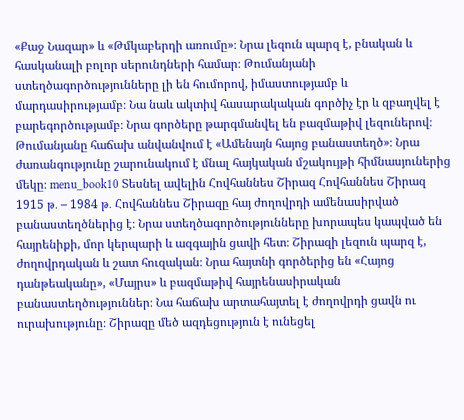«Քաջ Նազար» և «Թմկաբերդի առումը»։ Նրա լեզուն պարզ է, բնական և հասկանալի բոլոր սերունդների համար։ Թումանյանի ստեղծագործությունները լի են հումորով, իմաստությամբ և մարդասիրությամբ։ Նա նաև ակտիվ հասարակական գործիչ էր և զբաղվել է բարեգործությամբ։ Նրա գործերը թարգմանվել են բազմաթիվ լեզուներով։ Թումանյանը հաճախ անվանվում է «Ամենայն հայոց բանաստեղծ»։ Նրա ժառանգությունը շարունակում է մնալ հայկական մշակույթի հիմնասյուներից մեկը։ menu_book10 Տեսնել ավելին Հովհաննես Շիրազ Հովհաննես Շիրազ 1915 թ․ – 1984 թ․ Հովհաննես Շիրազը հայ ժողովրդի ամենասիրված բանաստեղծներից է։ Նրա ստեղծագործությունները խորապես կապված են հայրենիքի, մոր կերպարի և ազգային ցավի հետ։ Շիրազի լեզուն պարզ է, ժողովրդական և շատ հուզական։ Նրա հայտնի գործերից են «Հայոց դանթեականը», «Մայրս» և բազմաթիվ հայրենասիրական բանաստեղծություններ։ Նա հաճախ արտահայտել է ժողովրդի ցավն ու ուրախությունը։ Շիրազը մեծ ազդեցություն է ունեցել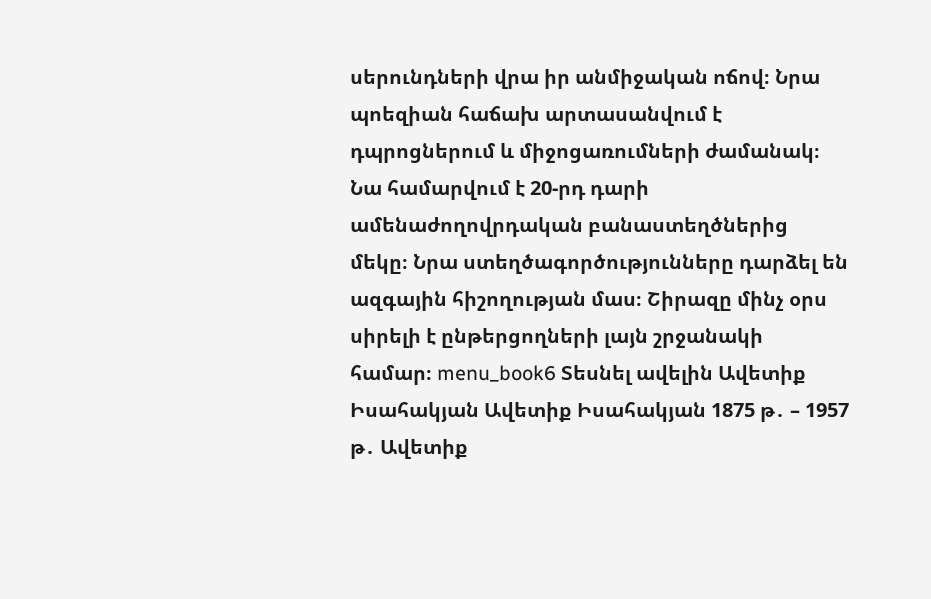սերունդների վրա իր անմիջական ոճով։ Նրա պոեզիան հաճախ արտասանվում է դպրոցներում և միջոցառումների ժամանակ։ Նա համարվում է 20-րդ դարի ամենաժողովրդական բանաստեղծներից մեկը։ Նրա ստեղծագործությունները դարձել են ազգային հիշողության մաս։ Շիրազը մինչ օրս սիրելի է ընթերցողների լայն շրջանակի համար։ menu_book6 Տեսնել ավելին Ավետիք Իսահակյան Ավետիք Իսահակյան 1875 թ․ – 1957 թ․ Ավետիք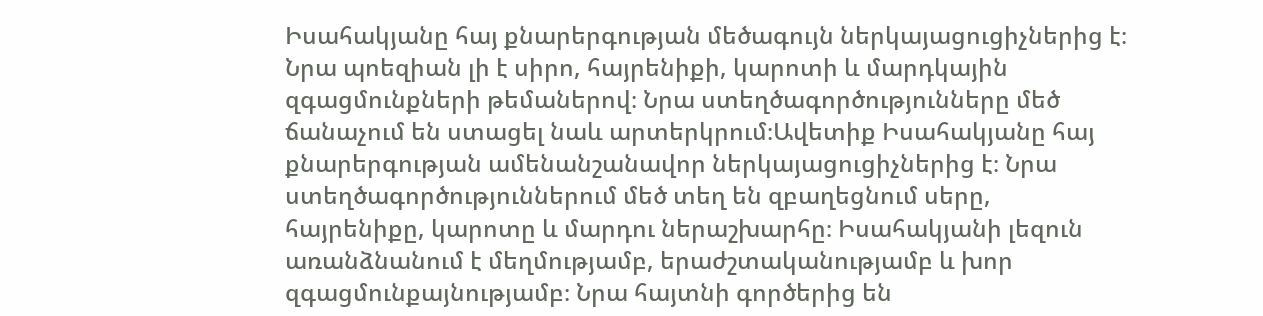Իսահակյանը հայ քնարերգության մեծագույն ներկայացուցիչներից է։ Նրա պոեզիան լի է սիրո, հայրենիքի, կարոտի և մարդկային զգացմունքների թեմաներով։ Նրա ստեղծագործությունները մեծ ճանաչում են ստացել նաև արտերկրում։Ավետիք Իսահակյանը հայ քնարերգության ամենանշանավոր ներկայացուցիչներից է։ Նրա ստեղծագործություններում մեծ տեղ են զբաղեցնում սերը, հայրենիքը, կարոտը և մարդու ներաշխարհը։ Իսահակյանի լեզուն առանձնանում է մեղմությամբ, երաժշտականությամբ և խոր զգացմունքայնությամբ։ Նրա հայտնի գործերից են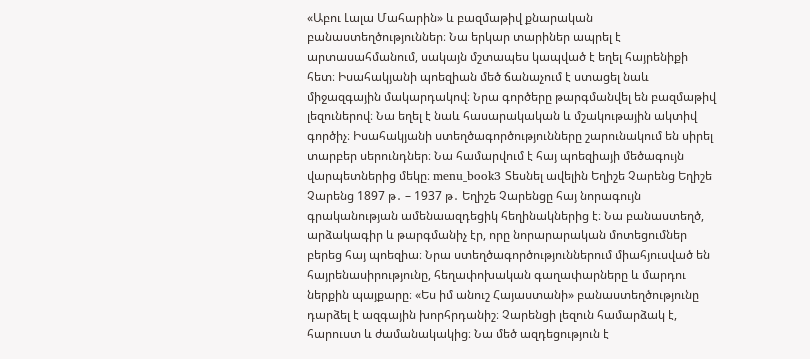«Աբու Լալա Մահարին» և բազմաթիվ քնարական բանաստեղծություններ։ Նա երկար տարիներ ապրել է արտասահմանում, սակայն մշտապես կապված է եղել հայրենիքի հետ։ Իսահակյանի պոեզիան մեծ ճանաչում է ստացել նաև միջազգային մակարդակով։ Նրա գործերը թարգմանվել են բազմաթիվ լեզուներով։ Նա եղել է նաև հասարակական և մշակութային ակտիվ գործիչ։ Իսահակյանի ստեղծագործությունները շարունակում են սիրել տարբեր սերունդներ։ Նա համարվում է հայ պոեզիայի մեծագույն վարպետներից մեկը։ menu_book3 Տեսնել ավելին Եղիշե Չարենց Եղիշե Չարենց 1897 թ․ – 1937 թ․ Եղիշե Չարենցը հայ նորագույն գրականության ամենաազդեցիկ հեղինակներից է։ Նա բանաստեղծ, արձակագիր և թարգմանիչ էր, որը նորարարական մոտեցումներ բերեց հայ պոեզիա։ Նրա ստեղծագործություններում միահյուսված են հայրենասիրությունը, հեղափոխական գաղափարները և մարդու ներքին պայքարը։ «Ես իմ անուշ Հայաստանի» բանաստեղծությունը դարձել է ազգային խորհրդանիշ։ Չարենցի լեզուն համարձակ է, հարուստ և ժամանակակից։ Նա մեծ ազդեցություն է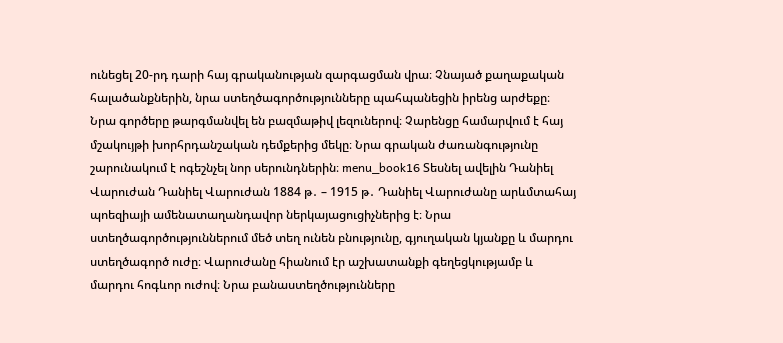ունեցել 20-րդ դարի հայ գրականության զարգացման վրա։ Չնայած քաղաքական հալածանքներին, նրա ստեղծագործությունները պահպանեցին իրենց արժեքը։ Նրա գործերը թարգմանվել են բազմաթիվ լեզուներով։ Չարենցը համարվում է հայ մշակույթի խորհրդանշական դեմքերից մեկը։ Նրա գրական ժառանգությունը շարունակում է ոգեշնչել նոր սերունդներին։ menu_book16 Տեսնել ավելին Դանիել Վարուժան Դանիել Վարուժան 1884 թ․ – 1915 թ․ Դանիել Վարուժանը արևմտահայ պոեզիայի ամենատաղանդավոր ներկայացուցիչներից է։ Նրա ստեղծագործություններում մեծ տեղ ունեն բնությունը, գյուղական կյանքը և մարդու ստեղծագործ ուժը։ Վարուժանը հիանում էր աշխատանքի գեղեցկությամբ և մարդու հոգևոր ուժով։ Նրա բանաստեղծությունները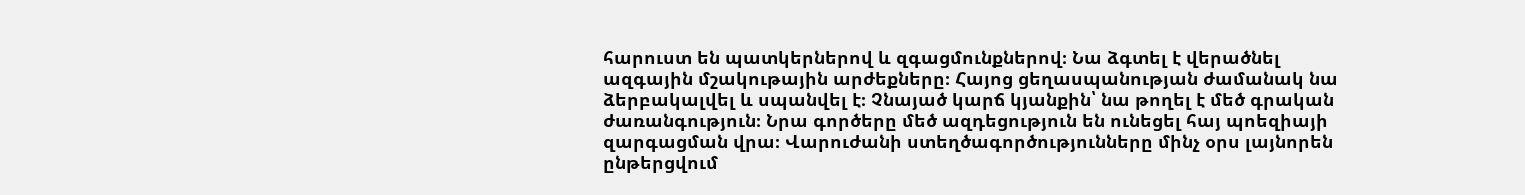հարուստ են պատկերներով և զգացմունքներով։ Նա ձգտել է վերածնել ազգային մշակութային արժեքները։ Հայոց ցեղասպանության ժամանակ նա ձերբակալվել և սպանվել է։ Չնայած կարճ կյանքին՝ նա թողել է մեծ գրական ժառանգություն։ Նրա գործերը մեծ ազդեցություն են ունեցել հայ պոեզիայի զարգացման վրա։ Վարուժանի ստեղծագործությունները մինչ օրս լայնորեն ընթերցվում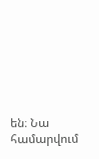են։ Նա համարվում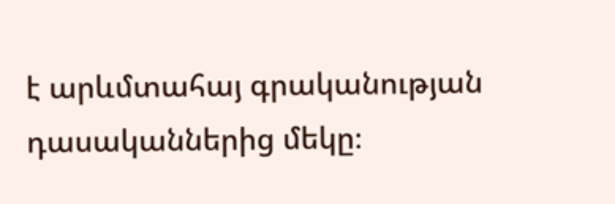է արևմտահայ գրականության դասականներից մեկը։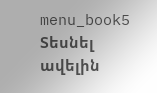menu_book5 Տեսնել ավելին